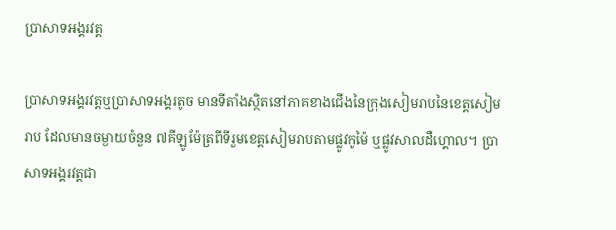ប្រាសាទអង្គរវត្ត

ប្រាសាទអង្គរវត្តឬប្រាសាទអង្គរតូច មានទីតាំងស្ថិតនៅភាគខាងជើងនៃក្រុងសៀមរាបនៃខេត្តសៀមរាប ដែលមានចម្ងាយចំនួន ៧គីឡូម៉ែត្រពីទីរួមខេត្តសៀមរាបតាមផ្លូវកូម៉ៃ ឬផ្លូវសាលដឺហ្គោល។ ប្រាសាទអង្គរវត្តជា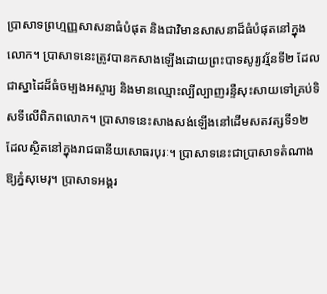ប្រាសាទព្រហ្មញ្ញសាសនាធំបំផុត និងជាវិមានសាសនាដ៏ធំបំផុតនៅក្នុងលោក។ ប្រាសាទនេះត្រូវបានកសាងឡើងដោយព្រះបាទសូរ្យវរ្ម័នទី២ ដែលជាស្នាដៃដ៏ធំចម្បងអស្ចារ្យ និងមានឈ្មោះល្បីល្បាញរន្ទឺសុះសាយទៅគ្រប់ទិសទីលើពិភពលោក។ ប្រាសាទនេះសាងសង់ឡើងនៅដើមសតវត្សទី១២ ដែលស្ថិតនៅក្នុងរាជធានីយសោធរបុរៈ។ ប្រាសាទនេះជាប្រាសាទតំណាងឱ្យភ្នំសុមេរុ។ ប្រាសាទអង្គរ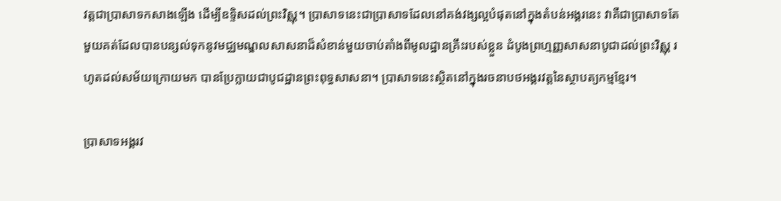វត្តជាប្រាសាទកសាងឡើង ដើម្បីឧទ្ទិសដល់ព្រះវិស្ណុ។ ប្រាសាទនេះជាប្រាសាទដែលនៅគង់វង្សល្អបំផុតនៅក្នុងតំបន់អង្គរនេះ វាគឺជាប្រាសាទតែមួយគត់ដែលបានបន្សល់ទុកនូវមជ្ឈមណ្ឌលសាសនាដ៏សំខាន់មួយចាប់តាំងពីមូលដ្ឋានគ្រឹះរបស់ខ្លួន ដំបូងព្រហ្មញ្ញសាសនាបូជាដល់ព្រះវិស្ណុ រហូតដល់សម័យក្រោយមក បានប្រែក្លាយជាបូជដ្ឋានព្រះពុទ្ធសាសនា។ ប្រាសាទនេះស្ថិតនៅក្នុងរចនាបថអង្គរវត្តនៃស្ថាបត្យកម្មខ្មែរ។

ប្រាសាទអង្គរវ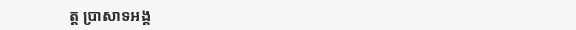ត្ត ប្រាសាទអង្គ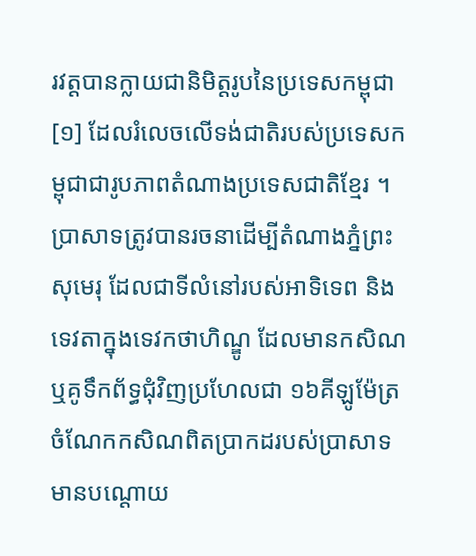រវត្តបានក្លាយជានិមិត្តរូបនៃប្រទេសកម្ពុជា[១] ដែលរំលេចលើទង់ជាតិរបស់ប្រទេសកម្ពុជាជារូបភាពតំណាងប្រទេសជាតិខ្មែរ ។ ប្រាសាទត្រូវបានរចនាដើម្បីតំណាងភ្នំព្រះសុមេរុ ដែលជាទីលំនៅរបស់អាទិទេព និងទេវតាក្នុងទេវកថាហិណ្ឌូ ដែលមានកសិណ ឬគូទឹកព័ទ្ធជុំវិញប្រហែលជា ១៦គីឡូម៉ែត្រ ចំណែកកសិណពិតប្រាកដរបស់ប្រាសាទ មានបណ្តោយ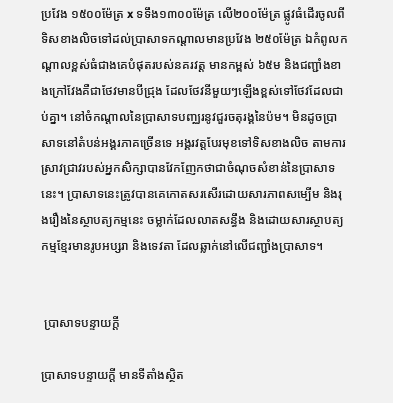ប្រវែង ១៥០០ម៉ែត្រ x ទទឹង១៣០០ម៉ែត្រ លើ២០០ម៉ែត្រ ផ្លូវធំដើរចូលពីទិសខាងលិចទៅដល់ប្រាសាទកណ្តាលមានប្រវែង ២៥០ម៉ែត្រ ឯកំពូលកណ្ដាលខ្ពស់ធំជាងគេបំផុតរបស់នគរវត្ដ មានកម្ពស់ ៦៥ម និងជញ្ជាំងខាងក្រៅវែងគឺជាថែវមានបីជ្រុង ដែលថែវនីមួយៗឡើងខ្ពស់ទៅថែវដែលជាប់គ្នា។ នៅចំកណ្ដាលនៃប្រាសាទបញ្ឈរនូវជួរចតុរង្គនៃប៉ម។ មិនដូចប្រាសាទនៅតំបន់អង្គរភាគច្រើនទេ អង្គរវត្តបែរមុខទៅទិសខាងលិច តាមការស្រាវជ្រាវរបស់អ្នកសិក្សាបានវែកញែកថាជាចំណុចសំខាន់នៃប្រាសាទនេះ។ ប្រាសាទនេះត្រូវបានគេកោតសរសើរដោយសារភាពសម្បើម និងរុងរឿងនៃស្ថាបត្យកម្មនេះ ចម្លាក់ដែលលាតសន្ធឹង និងដោយសារស្ថាបត្យកម្មខ្មែរមានរូបអប្សរា និងទេវតា ដែលឆ្លាក់នៅលើជញ្ជាំងប្រាសាទ។


 ប្រាសាទបន្ទាយក្ដី

ប្រាសាទបន្ទាយក្តី មានទីតាំងស្ថិត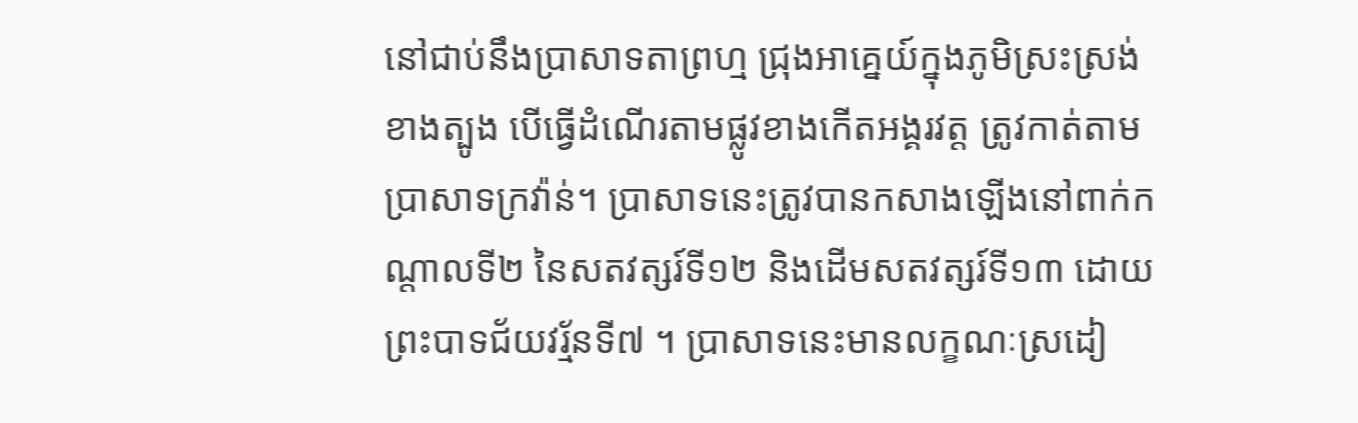នៅជាប់នឹងប្រាសាទតាព្រហ្ម ជ្រុងអាគ្នេយ៍ក្នុងភូមិស្រះស្រង់ខាងត្បូង បើធ្វើដំណើរតាមផ្លូវខាងកើតអង្គរវត្ត ត្រូវកាត់តាមប្រាសាទក្រវ៉ាន់។ ប្រាសាទនេះត្រូវបានកសាងឡើងនៅពាក់កណ្តាលទី២ នៃសតវត្សរ៍ទី១២ និងដើមសតវត្សរ៍ទី១៣ ដោយព្រះបាទជ័យវរ្ម័នទី៧ ។ ប្រាសាទនេះមានលក្ខណៈស្រដៀ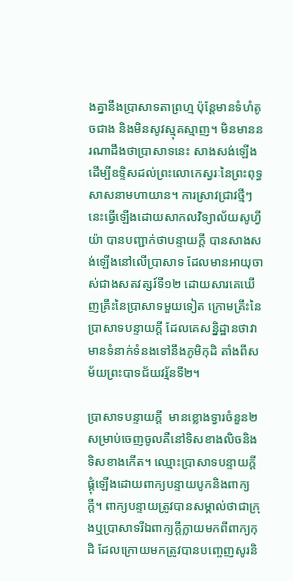ងគ្នានឹងប្រាសាទតាព្រហ្ម ប៉ុន្តែមានទំហំតូចជាង និងមិនសូវស្មុគស្មាញ។ មិនមាននរណាដឹងថាប្រាសាទនេះ សាងសង់ឡើងដើម្បីឧទ្ទិសដល់ព្រះលោកេស្វរៈនៃព្រះពុទ្ធសាសនាមហាយាន។ ការស្រាវជ្រាវថ្មីៗនេះធ្វើឡើងដោយសាកលវិទ្យាល័យសូហ្វីយ៉ា បានបញ្ជាក់ថាបន្ទាយក្តី បានសាងសង់ឡើងនៅលើប្រាសាទ ដែលមានអាយុចាស់ជាងសតវត្សរ៍ទី១២ ដោយសារគេឃើញគ្រឹះនៃប្រាសាទមួយទៀត ក្រោមគ្រឹះនៃប្រាសាទបន្ទាយក្តី ដែលគេសន្និដ្ឋានថាវាមានទំនាក់ទំនងទៅនឹងភូមិកុដិ តាំងពីសម័យព្រះបាទជ័យវរ្ម័នទី២។

ប្រាសាទបន្ទាយក្តី  មានខ្លោងទ្វារចំនួន២សម្រាប់ចេញចូលគឺនៅទិសខាងលិចនិងទិសខាងកើត។ ឈ្មោះប្រាសាទបន្ទាយក្តីផ្គុំឡើងដោយពាក្យបន្ទាយបូកនិងពាក្យក្តី។ ពាក្យបន្ទាយត្រូវបានសម្គាល់ថាជាក្រុងឬប្រាសាទរីឯពាក្យក្តីក្លាយមកពីពាក្យកុដិ ដែលក្រោយមកត្រូវបានបញ្ចេញសូរនិ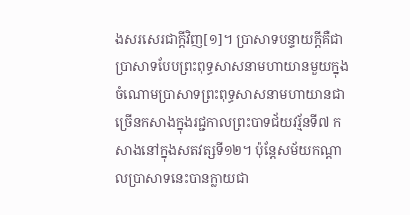ងសរសេរជាក្តីវិញ[១]។ ប្រាសាទបន្ទាយក្តីគឺជាប្រាសាទបែបព្រះពុទ្ធសាសនាមហាយានមួយក្នុងចំណោមប្រាសាទព្រះពុទ្ធសាសនាមហាយានជាច្រើនកសាងក្នុងរជ្ជកាលព្រះបាទជ័យវរ្ម័នទី៧ កសាងនៅក្នុងសតវត្សទី១២។ ប៉ុន្តែសម័យកណ្តាលប្រាសាទនេះបានក្លាយជា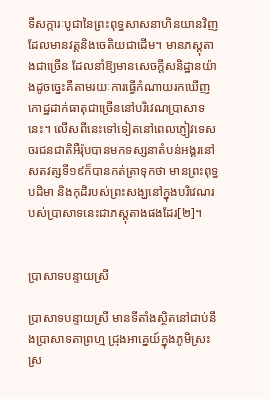ទីសក្ការៈបូជានៃព្រះពុទ្ធសាសនាហិនយានវិញដែលមានវត្តនិងចេតិយជាដើម។ មានភស្តុតាងជាច្រើន ដែលនាំឱ្យមានសេចក្តីសនិដ្ឋានយ៉ាងដូចច្នេះគឺតាមរយៈការធ្វើកំណាយរកឃើញកោដ្ឋដាក់ធាតុជាច្រើននៅបរិវេណប្រាសាទនេះ។ លើសពីនេះទៅទៀតនៅពេលភ្ញៀវទេសចរជនជាតិអឺរ៉ុបបានមកទស្សនាតំបន់អង្គរនៅសតវត្សទី១៩ក៏បានកត់ត្រាទុកថា មានព្រះពុទ្ធបដិមា និងកុដិរបស់ព្រះសង្ឃនៅក្នុងបរិវេណរបស់ប្រាសាទនេះជាភស្តុតាងផងដែរ[២]។


ប្រាសាទបន្ទាយស្រី

ប្រាសាទបន្ទាយស្រី មានទីតាំងស្ថិតនៅជាប់នឹងប្រាសាទតាព្រហ្ម ជ្រុងអាគ្នេយ៍ក្នុងភូមិស្រះស្រ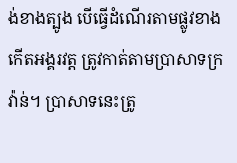ង់ខាងត្បូង បើធ្វើដំណើរតាមផ្លូវខាងកើតអង្គរវត្ត ត្រូវកាត់តាមប្រាសាទក្រវ៉ាន់។ ប្រាសាទនេះត្រូ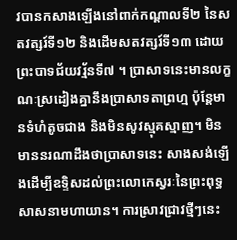វបានកសាងឡើងនៅពាក់កណ្តាលទី២ នៃសតវត្សរ៍ទី១២ និងដើមសតវត្សរ៍ទី១៣ ដោយព្រះបាទជ័យវរ្ម័នទី៧ ។ ប្រាសាទនេះមានលក្ខណៈស្រដៀងគ្នានឹងប្រាសាទតាព្រហ្ម ប៉ុន្តែមានទំហំតូចជាង និងមិនសូវស្មុគស្មាញ។ មិនមាននរណាដឹងថាប្រាសាទនេះ សាងសង់ឡើងដើម្បីឧទ្ទិសដល់ព្រះលោកេស្វរៈនៃព្រះពុទ្ធសាសនាមហាយាន។ ការស្រាវជ្រាវថ្មីៗនេះ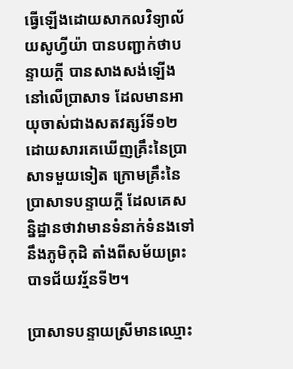ធ្វើឡើងដោយសាកលវិទ្យាល័យសូហ្វីយ៉ា បានបញ្ជាក់ថាបន្ទាយក្តី បានសាងសង់ឡើងនៅលើប្រាសាទ ដែលមានអាយុចាស់ជាងសតវត្សរ៍ទី១២ ដោយសារគេឃើញគ្រឹះនៃប្រាសាទមួយទៀត ក្រោមគ្រឹះនៃប្រាសាទបន្ទាយក្តី ដែលគេសន្និដ្ឋានថាវាមានទំនាក់ទំនងទៅនឹងភូមិកុដិ តាំងពីសម័យព្រះបាទជ័យវរ្ម័នទី២។

ប្រាសាទបន្ទាយស្រីមានឈ្មោះ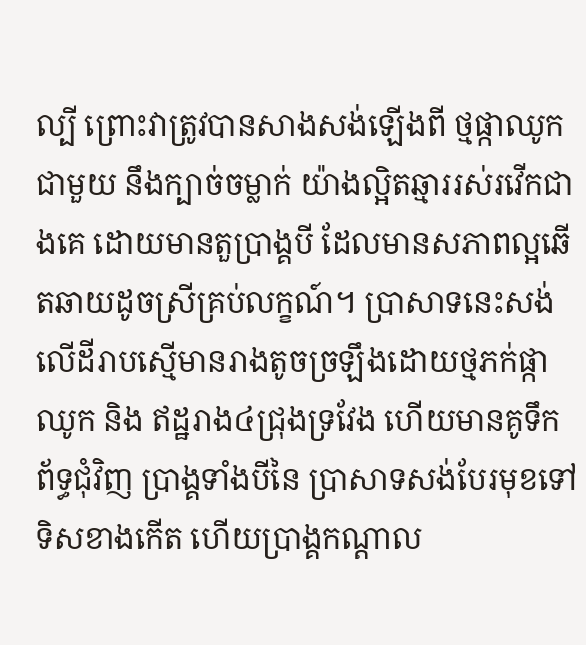ល្បី ព្រោះវាត្រូវបានសាងសង់ឡើងពី ថ្មផ្កាឈូកជាមួយ នឹងក្បាច់ចម្លាក់ យ៉ាងល្អិតឆ្មាររស់រវើកជាងគេ ដោយមានតួប្រាង្គបី ដែលមានសភាពល្អឆើតឆាយដូចស្រីគ្រប់លក្ខណ៍។ ប្រាសាទនេះសង់លើដីរាបស្មើមានរាងតូចច្រឡឹងដោយថ្មភក់ផ្កាឈូក និង ឥដ្ឋរាង៤ជ្រុងទ្រវែង ហើយមានគូទឹកព័ទ្ធជុំវិញ ប្រាង្គទាំងបីនៃ ប្រាសាទសង់បែរមុខទៅទិសខាងកើត ហើយប្រាង្គកណ្តាល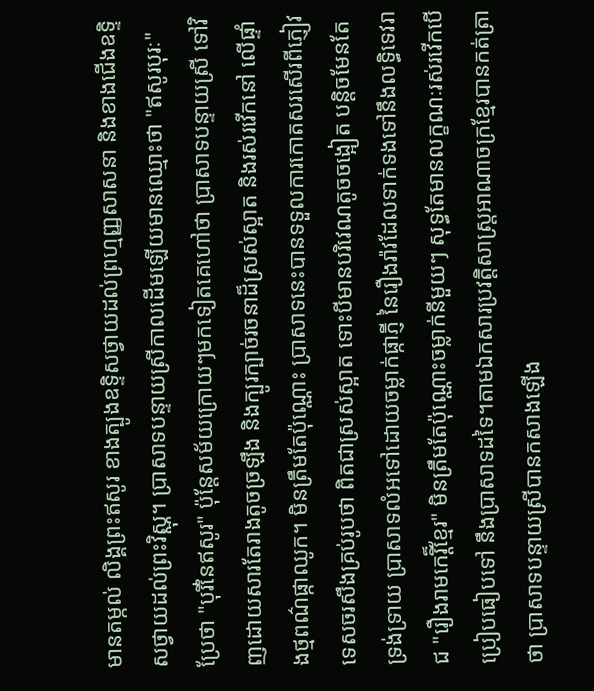មានតម្កល់ លិង្គព្រះឥសូរ ខាងត្បូងឧទ្ទិសថ្វាយដល់ព្រហ្មញ្ញសាសនា និងខាងជើងឧទ្ទិសថ្វាយដល់ព្រះវិស្ណុ។ ប្រាសាទបន្ទាយស្រីកាលដើមឡើយមានឈ្មោះថា "ឥសូរបុរៈ" ប្រែថា "បុរីនៃឥសូរ" ប៉ុនែ្តសម័យក្រោយៗមកទៀតគេហៅថា ប្រាសាទបន្ទាយស្រី ទៅវិញដោយសារតែរាងតូចច្រឡឹង និងក្បូរក្បាច់រចនាដ៏ស្រស់ស្អាត និងរស់រវើកនៅ លើផ្ទាំងថ្មពណ៌ផ្កាឈូក។ មិនត្រឹមតែប៉ុណ្ណោះ ប្រាសាទនេះបានទទួលការកោតសរសើរពីភ្ញៀវទេសចរសឹងគ្រប់រូបថា ពិតជាស្រស់ស្អាត ទោះបីមានបរិវេណតូចចង្អៀត បន្តិចមែនតែទ្រង់ទ្រាយ ប្រាសាទលំអទៅដោយចម្លាក់ផ្កាភ្ញី នៃរឿងរ៉ាវដែលទាក់ទងទៅនឹងលទ្ធិទេវរាជ "រឿងរាមកេរ្តិ៏ខែ្មរ" មិនត្រឹមតែប៉ុណ្ណោះចម្លាក់នីមួយៗ សុទ្ធតែមានលក្ខណៈរស់រវើកបើប្រៀបធៀបទៅ នឹងប្រាសាទដទៃ។តាមឯកសារប្រវត្តិសាស្រ្តអាណាចក្រខ្មែរបានកត់ត្រាថា ប្រាសាទបន្ទាយស្រីបានកសាងឡើង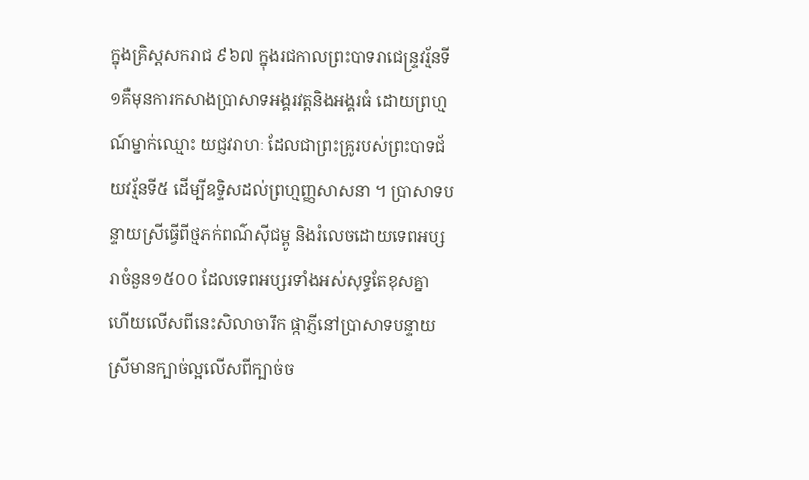ក្នុងគ្រិស្តសករាជ ៩៦៧ ក្នុងរជកាលព្រះបាទរាជេន្រ្ទវរ្ម័នទី១គឺមុនការកសាងប្រាសាទអង្គរវត្តនិងអង្គរធំ ដោយព្រហ្មណ៍ម្នាក់ឈ្មោះ យជ្ញវរាហៈ ដែលជាព្រះគូ្ររបស់ព្រះបាទជ័យវរ្ម័នទី៥ ដើម្បីឧទ្ទិសដល់ព្រហ្មញ្ញសាសនា ។ ប្រាសាទបន្ទាយស្រីធ្វើពីថ្មភក់ពណ៌ស៊ីជម្ពូ និងរំលេចដោយទេពអប្សរាចំនួន១៥០០ ដែលទេពអប្សរទាំងអស់សុទ្ធតែខុសគ្នា ហើយលើសពីនេះសិលាចារឹក ផ្កាភ្ញីនៅប្រាសាទបន្ទាយស្រីមានក្បាច់ល្អលើសពីក្បាច់ច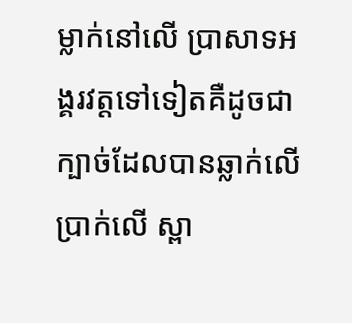ម្លាក់នៅលើ ប្រាសាទអង្គរវត្តទៅទៀតគឺដូចជាក្បាច់ដែលបានឆ្លាក់លើប្រាក់លើ ស្ពា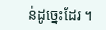ន់ដូច្នេះដែរ ។